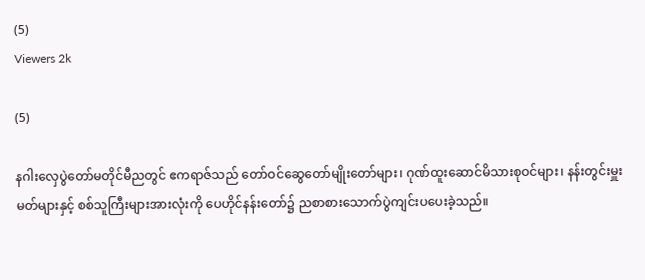(5)
Viewers 2k

(5)

နဂါးလှေပွဲတော်မတိုင်မီညတွင် ဧကရာဇ်သည် တော်ဝင်ဆွေတော်မျိုးတော်များ၊ ဂုဏ်ထူးဆောင်မိသားစုဝင်များ၊ နန်းတွင်းမှူးမတ်များနှင့် စစ်သူကြီးများအားလုံးကို ပေဟိုင်နန်းတော်၌ ညစာစားသောက်ပွဲကျင်းပပေးခဲ့သည်။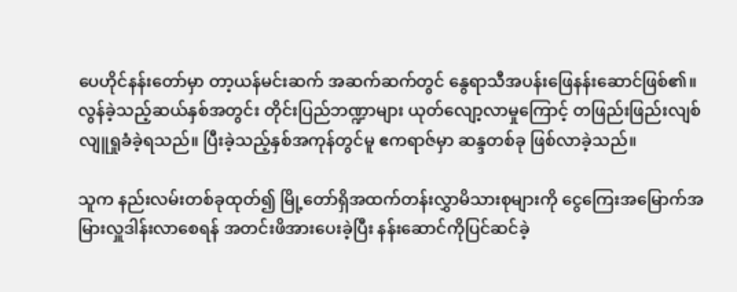ပေဟိုင်နန်းတော်မှာ တာ့ယန်မင်းဆက် အဆက်ဆက်တွင် နွေရာသီအပန်းဖြေနန်းဆောင်ဖြစ်၏။ လွန်ခဲ့သည့်ဆယ်နှစ်အတွင်း တိုင်းပြည်ဘဏ္ဍာများ ယုတ်လျော့လာမှုကြောင့် တဖြည်းဖြည်းလျစ်လျူရှုခံခဲ့ရသည်။ ပြီးခဲ့သည့်နှစ်အကုန်တွင်မူ ဧကရာဇ်မှာ ဆန္ဒတစ်ခု ဖြစ်လာခဲ့သည်။

သူက နည်းလမ်းတစ်ခုထုတ်၍ မြို့တော်ရှိအထက်တန်းလွှာမိသားစုများကို ငွေကြေးအမြောက်အမြားလှူဒါန်းလာစေရန် အတင်းဖိအားပေးခဲ့ပြီး နန်းဆောင်ကိုပြင်ဆင်ခဲ့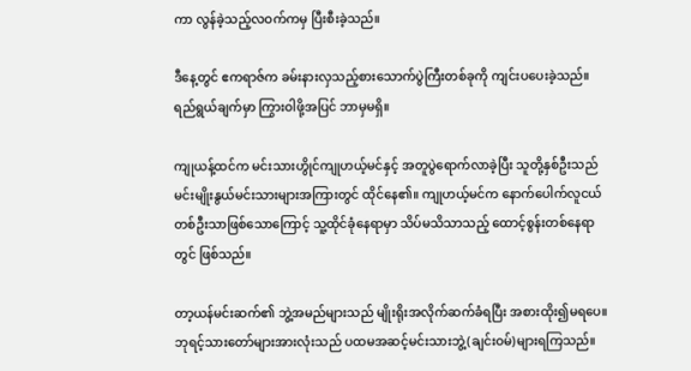ကာ လွန်ခဲ့သည့်လဝက်ကမှ ပြီးစီးခဲ့သည်။

ဒီနေ့တွင် ဧကရာဇ်က ခမ်းနားလှသည့်စားသောက်ပွဲကြီးတစ်ခုကို ကျင်းပပေးခဲ့သည်။ ရည်ရွယ်ချက်မှာ ကြွားဝါဖို့အပြင် ဘာမှမရှိ။

ကျုယန့်ထင်က မင်းသားဟွိုင်ကျုဟယ့်မင်နှင့် အတူပွဲရောက်လာခဲ့ပြီး သူတို့နှစ်ဦးသည် မင်းမျိုးနွယ်မင်းသားများအကြားတွင် ထိုင်နေ၏။ ကျုဟယ့်မင်က နောက်ပေါက်လူငယ်တစ်ဦးသာဖြစ်သောကြောင့် သူ့ထိုင်ခုံနေရာမှာ သိပ်မသိသာသည့် ထောင့်စွန်းတစ်နေရာတွင် ဖြစ်သည်။

တာ့ယန်မင်းဆက်၏ ဘွဲ့အမည်များသည် မျိုးရိုးအလိုက်ဆက်ခံရပြီး အစားထိုး၍မရပေ။ ဘုရင့်သားတော်များအားလုံးသည် ပထမအဆင့်မင်းသားဘွဲ့(ချင်းဝမ်)များရကြသည်။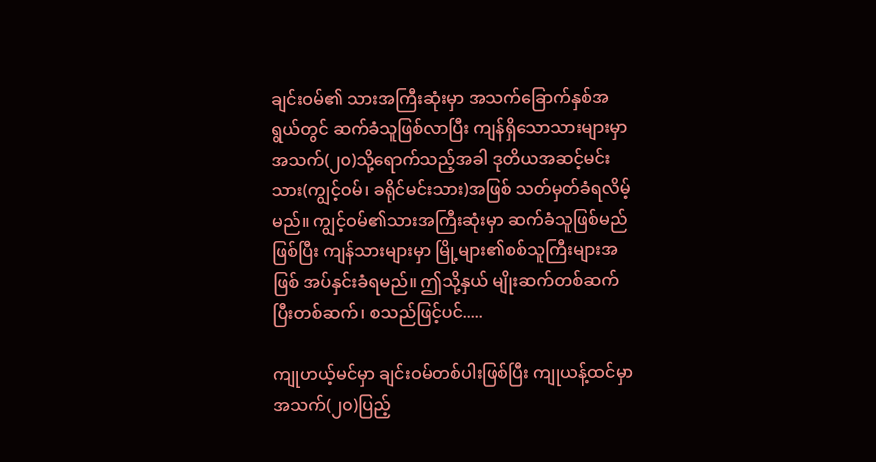ချင်းဝမ်၏ သားအကြီးဆုံးမှာ အသက်ခြောက်နှစ်အရွယ်တွင် ဆက်ခံသူဖြစ်လာပြီး ကျန်ရှိသောသားများမှာ အသက်(၂၀)သို့ရောက်သည့်အခါ ဒုတိယအဆင့်မင်းသား(ကျွင့်ဝမ်၊ ခရိုင်မင်းသား)အဖြစ် သတ်မှတ်ခံရလိမ့်မည်။ ကျွင့်ဝမ်၏သားအကြီးဆုံးမှာ ဆက်ခံသူဖြစ်မည်ဖြစ်ပြီး ကျန်သားများမှာ မြို့များ၏စစ်သူကြီးများအဖြစ် အပ်နှင်းခံရမည်။ ဤသို့နှယ် မျိုးဆက်တစ်ဆက်ပြီးတစ်ဆက်၊ စသည်ဖြင့်ပင်.....

ကျုဟယ့်မင်မှာ ချင်းဝမ်တစ်ပါးဖြစ်ပြီး ကျုယန့်ထင်မှာ အသက်(၂၀)ပြည့်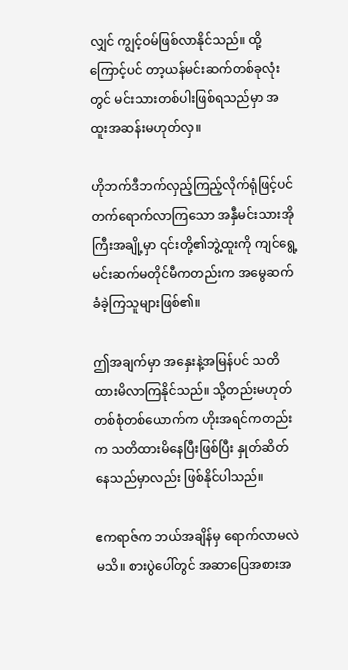လျှင် ကျွင့်ဝမ်ဖြစ်လာနိုင်သည်။ ထို့ကြောင့်ပင် တာ့ယန်မင်းဆက်တစ်ခုလုံးတွင် မင်းသားတစ်ပါးဖြစ်ရသည်မှာ အထူးအဆန်းမဟုတ်လှ။

ဟိုဘက်ဒီဘက်လှည့်ကြည့်လိုက်ရုံဖြင့်ပင် တက်ရောက်လာကြသော အနှီမင်းသားအိုကြီးအချို့မှာ ၎င်းတို့၏ဘွဲ့ထူးကို ကျင်ရွေ့မင်းဆက်မတိုင်မီကတည်းက အမွေဆက်ခံခဲ့ကြသူများဖြစ်၏။

ဤအချက်မှာ အနှေးနဲ့အမြန်ပင် သတိထားမိလာကြနိုင်သည်။ သို့တည်းမဟုတ် တစ်စုံတစ်ယောက်က ဟိုးအရင်ကတည်းက သတိထားမိနေပြီးဖြစ်ပြီး နှုတ်ဆိတ်နေသည်မှာလည်း ဖြစ်နိုင်ပါသည်။

ဧကရာဇ်က ဘယ်အချိန်မှ ရောက်လာမလဲမသိ။ စားပွဲပေါ်တွင် အဆာပြေအစားအ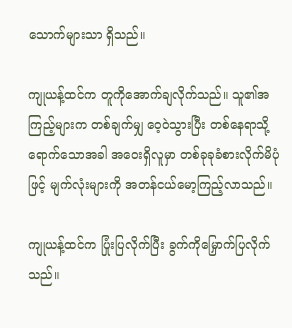သောက်များသာ ရှိသည်။

ကျုယန့်ထင်က တူကိုအောက်ချလိုက်သည်။ သူ၏အကြည့်များက တစ်ချက်မျှ ဝေ့ဝဲသွားပြီး တစ်နေရာသို့ရောက်သောအခါ အဝေးရှိလူမှာ တစ်ခုခုခံစားလိုက်မိပုံဖြင့် မျက်လုံးများကို အတန်ငယ်မော့ကြည့်လာသည်။

ကျုယန့်ထင်က ပြုံးပြလိုက်ပြီး ခွက်ကိုမြှောက်ပြလိုက်သည်။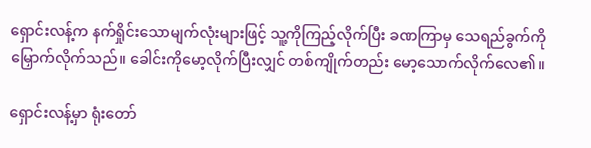ရှောင်းလန့်က နက်ရှိုင်းသောမျက်လုံးများဖြင့် သူ့ကိုကြည့်လိုက်ပြီး ခဏကြာမှ သေရည်ခွက်ကိုမြှောက်လိုက်သည်။ ခေါင်းကိုမော့လိုက်ပြီးလျှင် တစ်ကျိုက်တည်း မော့သောက်လိုက်လေ၏။

ရှောင်းလန့်မှာ ရုံးတော်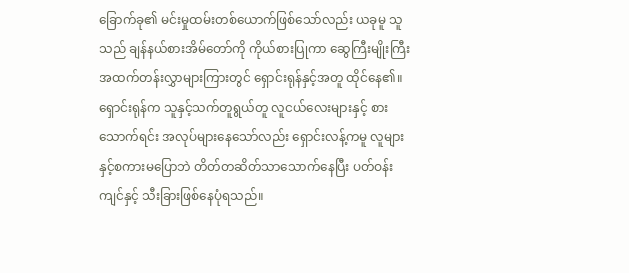ခြောက်ခု၏ မင်းမှုထမ်းတစ်ယောက်ဖြစ်သော်လည်း ယခုမူ သူသည် ချန်နယ်စားအိမ်တော်ကို ကိုယ်စားပြုကာ ဆွေကြီးမျိုးကြီးအထက်တန်းလွှာများကြားတွင် ရှောင်းရုန်နှင့်အတူ ထိုင်နေ၏။ ရှောင်းရုန်က သူနှင့်သက်တူရွယ်တူ လူငယ်လေးများနှင့် စားသောက်ရင်း အလုပ်များနေသော်လည်း ရှောင်းလန့်ကမူ လူများနှင့်စကားမပြောဘဲ တိတ်တဆိတ်သာသောက်နေပြီး ပတ်ဝန်းကျင်နှင့် သီးခြားဖြစ်နေပုံရသည်။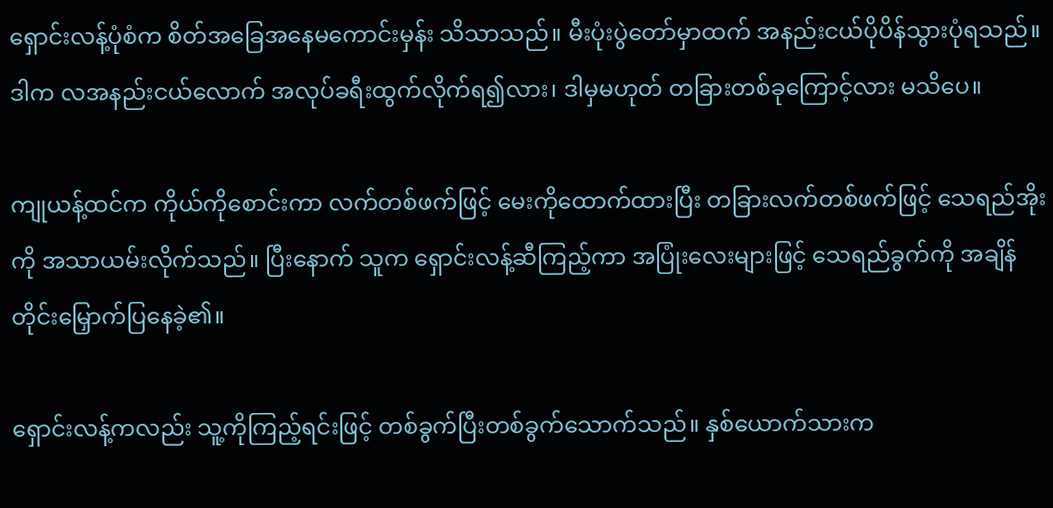ရှောင်းလန့်ပုံစံက စိတ်အခြေအနေမကောင်းမှန်း သိသာသည်။ မီးပုံးပွဲတော်မှာထက် အနည်းငယ်ပိုပိန်သွားပုံရသည်။ ဒါက လအနည်းငယ်လောက် အလုပ်ခရီးထွက်လိုက်ရ၍လား၊ ဒါမှမဟုတ် တခြားတစ်ခုကြောင့်လား မသိပေ။

ကျုယန့်ထင်က ကိုယ်ကိုစောင်းကာ လက်တစ်ဖက်ဖြင့် မေးကိုထောက်ထားပြီး တခြားလက်တစ်ဖက်ဖြင့် သေရည်အိုးကို အသာယမ်းလိုက်သည်။ ပြီးနောက် သူက ရှောင်းလန့်ဆီကြည့်ကာ အပြုံးလေးများဖြင့် သေရည်ခွက်ကို အချိန်တိုင်းမြှောက်ပြနေခဲ့၏။

ရှောင်းလန့်ကလည်း သူ့ကိုကြည့်ရင်းဖြင့် တစ်ခွက်ပြီးတစ်ခွက်သောက်သည်။ နှစ်ယောက်သားက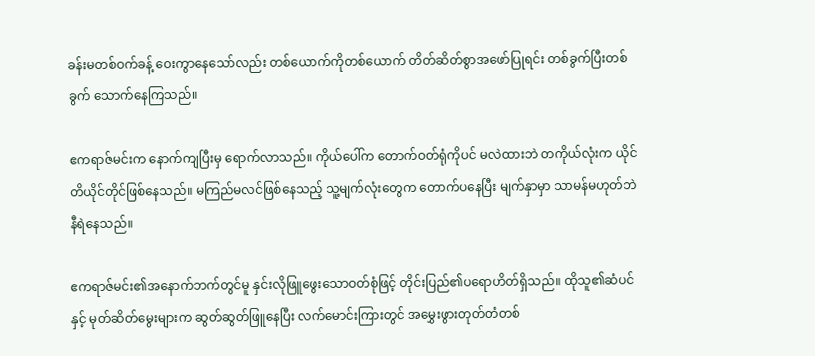ခန်းမတစ်ဝက်ခန့် ဝေးကွာနေသော်လည်း တစ်ယောက်ကိုတစ်ယောက် တိတ်ဆိတ်စွာအဖော်ပြုရင်း တစ်ခွက်ပြီးတစ်ခွက် သောက်နေကြသည်။

ဧကရာဇ်မင်းက နောက်ကျပြီးမှ ရောက်လာသည်။ ကိုယ်ပေါ်က တောက်ဝတ်ရုံကိုပင် မလဲထားဘဲ တကိုယ်လုံးက ယိုင်တိယိုင်တိုင်ဖြစ်နေသည်။ မကြည်မလင်ဖြစ်နေသည့် သူ့မျက်လုံးတွေက တောက်ပနေပြီး မျက်နှာမှာ သာမန်မဟုတ်ဘဲနီရဲနေသည်။

ဧကရာဇ်မင်း၏အနောက်ဘက်တွင်မူ နှင်းလိုဖြူဖွေးသောဝတ်စုံဖြင့် တိုင်းပြည်၏ပရောဟိတ်ရှိသည်။ ထိုသူ၏ဆံပင်နှင့် မုတ်ဆိတ်မွေးများက ဆွတ်ဆွတ်ဖြူနေပြီး လက်မောင်းကြားတွင် အမွှေးဖွားတုတ်တံတစ်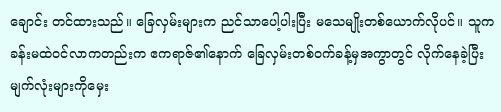ချောင်း တင်ထားသည်။ ခြေလှမ်းများက ညင်သာပေါ့ပါးပြီး မသေမျိုးတစ်ယောက်လိုပင်။ သူက ခန်းမထဲဝင်လာကတည်းက ဧကရာဇ်၏နောက် ခြေလှမ်းတစ်ဝက်ခန့်မှအကွာတွင် လိုက်နေခဲ့ပြီး မျက်လုံးများကိုမှေး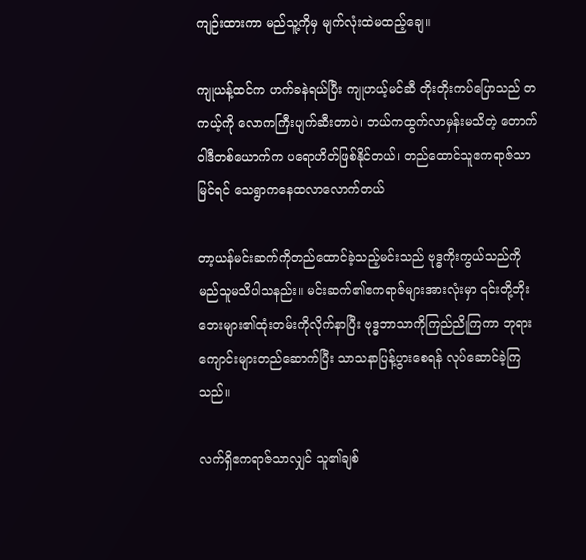ကျဉ်းထားကာ မည်သူ့ကိုမှ မျက်လုံးထဲမထည့်ချေ။

ကျုယန့်ထင်က ဟက်ခနဲရယ်ပြီး ကျုဟယ့်မင်ဆီ တိုးတိုးကပ်ပြောသည် တကယ့်ကို လောကကြီးပျက်ဆီးတာပဲ၊ ဘယ်ကထွက်လာမှန်းမသိတဲ့ တောက်ဝါဒီတစ်ယောက်က ပရောဟိတ်ဖြစ်နိုင်တယ်၊ တည်ထောင်သူဧကရာဇ်သာမြင်ရင် သေရွာကနေထလာလောက်တယ်

တာ့ယန်မင်းဆက်ကိုတည်ထောင်ခဲ့သည့်မင်းသည် ဗုဒ္ဓကိုးကွယ်သည်ကို မည်သူမသိပါသနည်း။ မင်းဆက်၏ဧကရာဇ်များအားလုံးမှာ ၎င်းတို့ဘိုးဘေးများ၏ထုံးတမ်းကိုလိုက်နာပြီး ဗုဒ္ဓဘာသာကိုကြည်ညိုကြကာ ဘုရားကျောင်းများတည်ဆောက်ပြီး သာသနာပြန့်ပွားစေရန် လုပ်ဆောင်ခဲ့ကြသည်။

လက်ရှိဧကရာဇ်သာလျှင် သူ၏ချစ်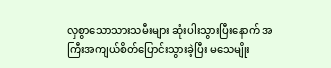လှစွာသောသားသမီးများ ဆုံးပါးသွားပြီးနောက် အကြီးအကျယ်စိတ်ပြောင်းသွားခဲ့ပြီး မသေမျိုး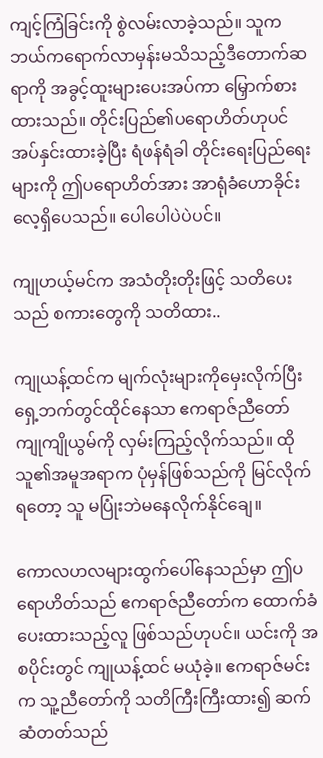ကျင့်ကြံခြင်းကို စွဲလမ်းလာခဲ့သည်။ သူက ဘယ်ကရောက်လာမှန်းမသိသည့်ဒီတောက်ဆရာကို အခွင့်ထူးများပေးအပ်ကာ မြှောက်စားထားသည်။ တိုင်းပြည်၏ပရောဟိတ်ဟုပင် အပ်နှင်းထားခဲ့ပြီး ရံဖန်ရံခါ တိုင်းရေးပြည်ရေးများကို ဤပရောဟိတ်အား အာရုံခံဟောခိုင်းလေ့ရှိပေသည်။ ပေါပေါပဲပဲပင်။

ကျုဟယ့်မင်က အသံတိုးတိုးဖြင့် သတိပေးသည် စကားတွေကို သတိထား..

ကျုယန့်ထင်က မျက်လုံးများကိုမှေးလိုက်ပြီး ရှေ့ဘက်တွင်ထိုင်နေသာ ဧကရာဇ်ညီတော်ကျုကျိုယွမ်ကို လှမ်းကြည့်လိုက်သည်။ ထိုသူ၏အမူအရာက ပုံမှန်ဖြစ်သည်ကို မြင်လိုက်ရတော့ သူ မပြုံးဘဲမနေလိုက်နိုင်ချေ။

ကောလဟလများထွက်ပေါ်နေသည်မှာ ဤပရောဟိတ်သည် ဧကရာဇ်ညီတော်က ထောက်ခံပေးထားသည့်လူ ဖြစ်သည်ဟုပင်။ ယင်းကို အစပိုင်းတွင် ကျုယန့်ထင် မယုံခဲ့။ ဧကရာဇ်မင်းက သူ့ညီတော်ကို သတိကြီးကြီးထား၍ ဆက်ဆံတတ်သည်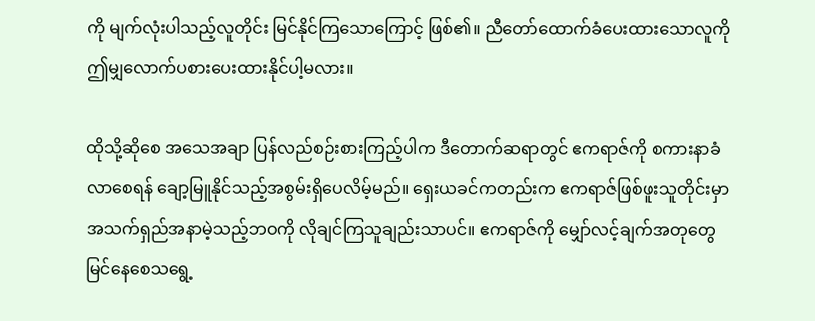ကို မျက်လုံးပါသည့်လူတိုင်း မြင်နိုင်ကြသောကြောင့် ဖြစ်၏။ ညီတော်ထောက်ခံပေးထားသောလူကို ဤမျှလောက်ပစားပေးထားနိုင်ပါ့မလား။

ထိုသို့ဆိုစေ အသေအချာ ပြန်လည်စဉ်းစားကြည့်ပါက ဒီတောက်ဆရာတွင် ဧကရာဇ်ကို စကားနာခံလာစေရန် ချော့မြူနိုင်သည့်အစွမ်းရှိပေလိမ့်မည်။ ရှေးယခင်ကတည်းက ဧကရာဇ်ဖြစ်ဖူးသူတိုင်းမှာ အသက်ရှည်အနာမဲ့သည့်ဘဝကို လိုချင်ကြသူချည်းသာပင်။ ဧကရာဇ်ကို မျှော်လင့်ချက်အတုတွေမြင်နေစေသရွေ့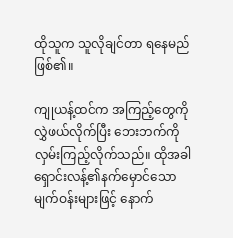ထိုသူက သူလိုချင်တာ ရနေမည်ဖြစ်၏။

ကျုယန့်ထင်က အကြည့်တွေကိုလွှဲဖယ်လိုက်ပြီး ဘေးဘက်ကိုလှမ်းကြည့်လိုက်သည်။ ထိုအခါ ရှောင်းလန့်၏နက်မှောင်သောမျက်ဝန်းများဖြင့် နောက်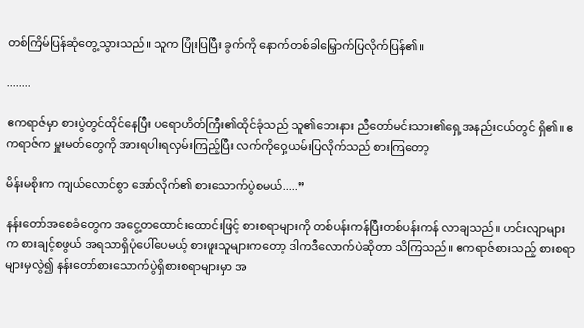တစ်ကြိမ်ပြန်ဆုံတွေ့သွားသည်။ သူက ပြုံးပြပြီး ခွက်ကို နောက်တစ်ခါမြှောက်ပြလိုက်ပြန်၏။

........

ဧကရာဇ်မှာ စားပွဲတွင်ထိုင်နေပြီး ပရောဟိတ်ကြီး၏ထိုင်ခုံသည် သူ၏ဘေးနား ညီတော်မင်းသား၏ရှေ့အနည်းငယ်တွင် ရှိ၏။ ဧကရာဇ်က မှူးမတ်တွေကို အားရပါးရလှမ်းကြည့်ပြီး လက်ကိုဝှေ့ယမ်းပြလိုက်သည် စားကြတော့

မိန်းမစိုးက ကျယ်လောင်စွာ အော်လိုက်၏ စားသောက်ပွဲစမယ်.....”

နန်းတော်အစေခံတွေက အငွေ့တထောင်းထောင်းဖြင့် စားစရာများကို တစ်ပန်းကန်ပြီးတစ်ပန်းကန် လာချသည်။ ဟင်းလျာများက စားချင့်စဖွယ် အရသာရှိပုံပေါ်ပေမယ့် စားဖူးသူများကတော့ ဒါကဒီလောက်ပဲဆိုတာ သိကြသည်။ ဧကရာဇ်စားသည့် စားစရာများမှလွဲ၍ နန်းတော်စားသောက်ပွဲရှိစားစရာများမှာ အ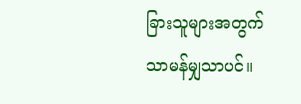ခြားသူများအတွက် သာမန်မျှသာပင်။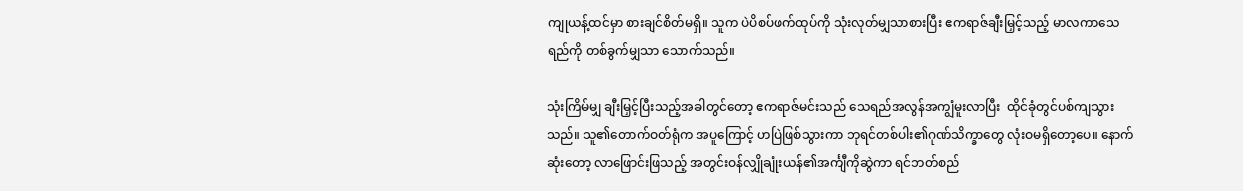ကျုယန့်ထင်မှာ စားချင်စိတ်မရှိ။ သူက ပဲပိစပ်ဖက်ထုပ်ကို သုံးလုတ်မျှသာစားပြီး ဧကရာဇ်ချီးမြှင့်သည့် မာလကာသေရည်ကို တစ်ခွက်မျှသာ သောက်သည်။

သုံးကြိမ်မျှ ချီးမြှင့်ပြီးသည့်အခါတွင်တော့ ဧကရာဇ်မင်းသည် သေရည်အလွန်အကျွံမူးလာပြီး  ထိုင်ခုံတွင်ပစ်ကျသွားသည်။ သူ၏တောက်ဝတ်ရုံက အပူကြောင့် ဟပြဲဖြစ်သွားကာ ဘုရင်တစ်ပါး၏ဂုဏ်သိက္ခာတွေ လုံးဝမရှိတော့ပေ။ နောက်ဆုံးတော့ လာဖြောင်းဖြသည့် အတွင်းဝန်လျှိုချုံးယန်၏အင်္ကျီကိုဆွဲကာ ရင်ဘတ်စည်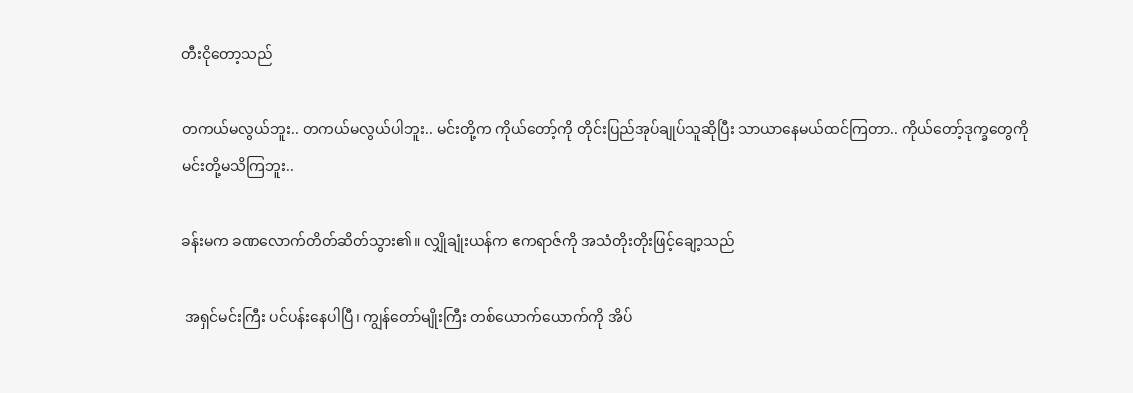တီးငိုတော့သည်

တကယ်မလွယ်ဘူး.. တကယ်မလွယ်ပါဘူး.. မင်းတို့က ကိုယ်တော့်ကို တိုင်းပြည်အုပ်ချုပ်သူဆိုပြီး သာယာနေမယ်ထင်ကြတာ.. ကိုယ်တော့်ဒုက္ခတွေကို မင်းတို့မသိကြဘူး..

ခန်းမက ခဏလောက်တိတ်ဆိတ်သွား၏။ လျှိုချုံးယန်က ဧကရာဇ်ကို အသံတိုးတိုးဖြင့်ချော့သည်

 အရှင်မင်းကြီး ပင်ပန်းနေပါပြီ၊ ကျွန်တော်မျိုးကြီး တစ်ယောက်ယောက်ကို အိပ်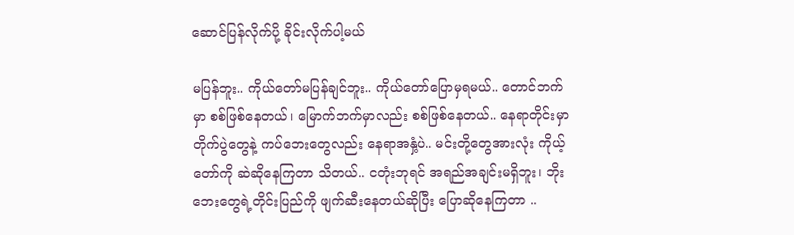ဆောင်ပြန်လိုက်ပို့ ခိုင်းလိုက်ပါ့မယ်

မပြန်ဘူး.. ကိုယ်တော်မပြန်ချင်ဘူး.. ကိုယ်တော်ပြောမှရမယ်.. တောင်ဘက်မှာ စစ်ဖြစ်နေတယ်၊ မြောက်ဘက်မှာလည်း စစ်ဖြစ်နေတယ်.. နေရာတိုင်းမှာ တိုက်ပွဲတွေနဲ့ ကပ်ဘေးတွေလည်း နေရာအနှံ့ပဲ.. မင်းတို့တွေအားလုံး ကိုယ့်တော်ကို ဆဲဆိုနေကြတာ သိတယ်.. ငတုံးဘုရင် အရည်အချင်းမရှိဘူး၊ ဘိုးဘေးတွေရဲ့တိုင်းပြည်ကို ဖျက်ဆီးနေတယ်ဆိုပြီး ပြောဆိုနေကြတာ ..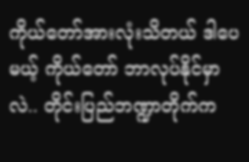ကိုယ်တော်အားလုံးသိတယ် ဒါပေမယ့် ကိုယ်တော် ဘာလုပ်နိုင်မှာလဲ.. တိုင်းပြည်ဘဏ္ဍာတိုက်က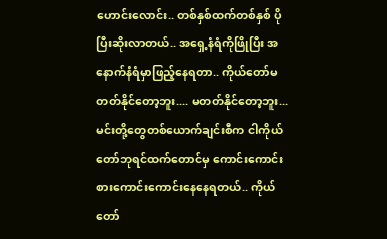ဟောင်းလောင်း.. တစ်နှစ်ထက်တစ်နှစ် ပိုပြီးဆိုးလာတယ်.. အရှေ့နံရံကိုဖြိုပြီး အနောက်နံရံမှာဖြည့်နေရတာ.. ကိုယ်တော်မတတ်နိုင်တော့ဘူး.... မတတ်နိုင်တော့ဘူး... မင်းတို့တွေတစ်ယောက်ချင်းစီက ငါကိုယ်တော်ဘုရင်ထက်တောင်မှ ကောင်းကောင်းစားကောင်းကောင်းနေနေရတယ်.. ကိုယ်တော်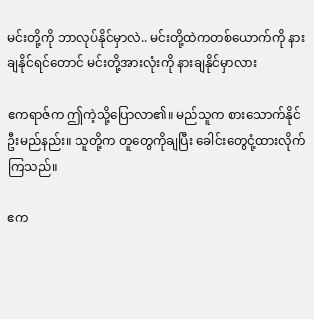မင်းတို့ကို ဘာလုပ်နိုင်မှာလဲ.. မင်းတို့ထဲကတစ်ယောက်ကို နားချနိုင်ရင်တောင် မင်းတို့အားလုံးကို နားချနိုင်မှာလား

ဧကရာဇ်က ဤကဲ့သို့ပြောလာ၏။ မည်သူက စားသောက်နိုင်ဦးမည်နည်း။ သူတို့က တူတွေကိုချပြီး ခေါင်းတွေငုံ့ထားလိုက်ကြသည်။

ဧက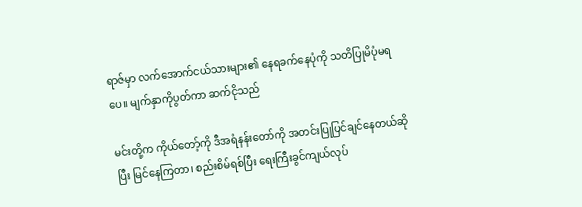ရာဇ်မှာ လက်အောက်ငယ်သားများ၏ နေရခက်နေပုံကို သတိပြုမိပုံမရပေ။ မျက်နှာကိုပွတ်ကာ ဆက်ငိုသည်

မင်းတို့က ကိုယ်တော့်ကို ဒီအရံနန်းတော်ကို အတင်းပြုပြင်ချင်နေတယ်ဆိုပြီး မြင်နေကြတာ၊ စည်းစိမ်ရစ်ပြီး ရေးကြီးခွင်ကျယ်လုပ်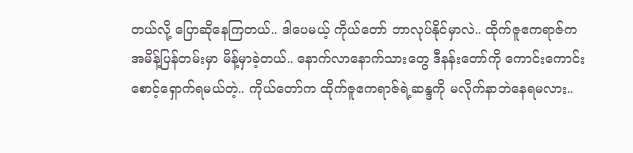တယ်လို့ ပြောဆိုနေကြတယ်.. ဒါပေမယ့် ကိုယ်တော် ဘာလုပ်နိုင်မှာလဲ.. ထိုက်ဇူဧကရာဇ်က အမိန့်ပြန်တမ်းမှာ မိန့်မှာခဲ့တယ်.. နောက်လာနောက်သားတွေ ဒီနန်းတော်ကို ကောင်းကောင်းစောင့်ရှောက်ရမယ်တဲ့.. ကိုယ်တော်က ထိုက်ဇူဧကရာဇ်ရဲ့ဆန္ဒကို မလိုက်နာဘဲနေရမလား..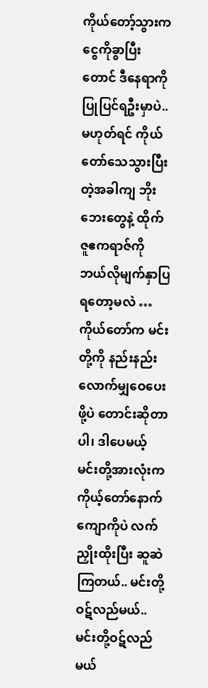ကိုယ်တော့်သွားက ငွေကိုခွာပြီးတောင် ဒီနေရာကိုပြုပြင်ရဦးမှာပဲ.. မဟုတ်ရင် ကိုယ်တော်သေသွားပြီးတဲ့အခါကျ ဘိုးဘေးတွေနဲ့ ထိုက်ဇူဧကရာဇ်ကို ဘယ်လိုမျက်နှာပြရတော့မလဲ … ကိုယ်တော်က မင်းတို့ကို နည်းနည်းလောက်မျှဝေပေးဖို့ပဲ တောင်းဆိုတာပါ၊ ဒါပေမယ့် မင်းတို့အားလုံးက ကိုယ့်တော်နောက်ကျောကိုပဲ လက်ညှိုးထိုးပြီး ဆူဆဲကြတယ်.. မင်းတို့ဝဋ်လည်မယ်.. မင်းတို့ဝဋ်လည်မယ်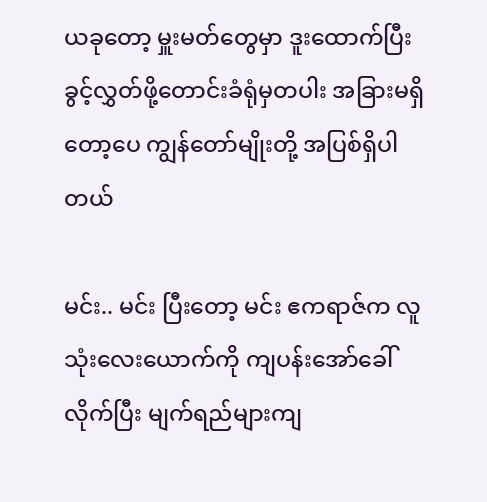ယခုတော့ မှူးမတ်တွေမှာ ဒူးထောက်ပြီး ခွင့်လွှတ်ဖို့တောင်းခံရုံမှတပါး အခြားမရှိတော့ပေ ကျွန်တော်မျိုးတို့ အပြစ်ရှိပါတယ်

မင်း.. မင်း ပြီးတော့ မင်း ဧကရာဇ်က လူသုံးလေးယောက်ကို ကျပန်းအော်ခေါ်လိုက်ပြီး မျက်ရည်များကျ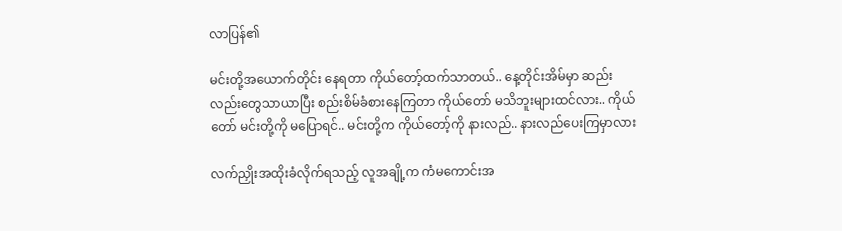လာပြန်၏

မင်းတို့အယောက်တိုင်း နေရတာ ကိုယ်တော့်ထက်သာတယ်.. နေ့တိုင်းအိမ်မှာ ဆည်းလည်းတွေသာယာပြီး စည်းစိမ်ခံစားနေကြတာ ကိုယ်တော် မသိဘူးများထင်လား.. ကိုယ်တော် မင်းတို့ကို မပြောရင်.. မင်းတို့က ကိုယ်တော့်ကို နားလည်.. နားလည်ပေးကြမှာလား

လက်ညှိုးအထိုးခံလိုက်ရသည့် လူအချို့က ကံမကောင်းအ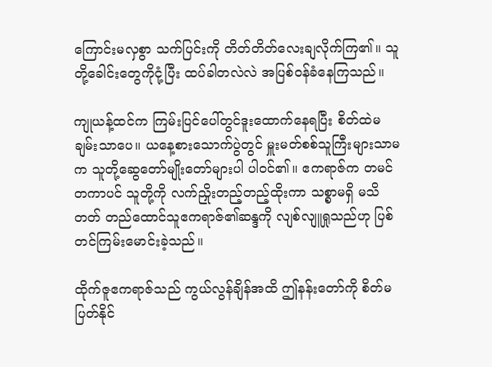ကြောင်းမလှစွာ သက်ပြင်းကို တိတ်တိတ်လေးချလိုက်ကြ၏။ သူတို့ခေါင်းတွေကိုငုံ့ပြီး ထပ်ခါတလဲလဲ အပြစ်ဝန်ခံနေကြသည်။

ကျုယန့်ထင်က ကြမ်းပြင်ပေါ်တွင်ဒူးထောက်နေရပြီး စိတ်ထဲမချမ်းသာပေ။ ယနေ့စားသောက်ပွဲတွင် မှူးမတ်စစ်သူကြီးများသာမက သူတို့ဆွေတော်မျိုးတော်များပါ ပါဝင်၏။ ဧကရာဇ်က တမင်တကာပင် သူတို့ကို လက်ညှိုးတည့်တည့်ထိုးကာ သစ္စာမရှိ မသိတတ် တည်ထောင်သူဧကရာဇ်၏ဆန္ဒကို လျစ်လျူရှုသည်ဟု ပြစ်တင်ကြမ်းမောင်းခဲ့သည်။

ထိုက်ဇူဧကရာဇ်သည် ကွယ်လွန်ချိန်အထိ ဤနန်းတော်ကို စိတ်မပြတ်နိုင်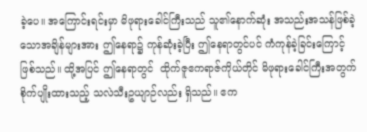ခဲ့ပေ။ အကြောင်းရင်းမှာ မိဖုရားခေါင်ကြီးသည် သူ၏နောက်ဆုံး အသည်းအသန်ဖြစ်ခဲ့သောအချိန်များအား ဤနေရာ၌ ကုန်ဆုံးခဲ့ပြီး ဤနေရာတွင်ပင် ကံကုန်ခဲ့ခြင်းကြောင့် ဖြစ်သည်။ ထို့အပြင် ဤနေရာတွင်  ထိုက်ဇူဧကရာဇ်ကိုယ်တိုင် မိဖုရားခေါင်ကြီးအတွက် စိုက်ပျိုးထားသည့် သလဲသီးဥယျာဉ်လည်း ရှိသည်။ ဧက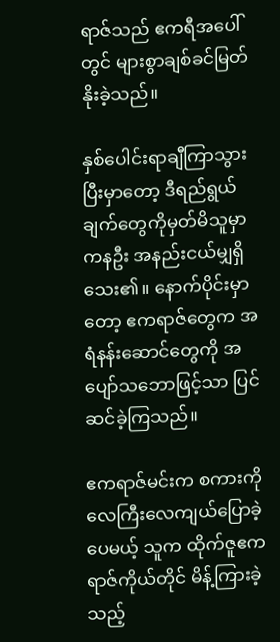ရာဇ်သည် ဧကရီအပေါ်တွင် များစွာချစ်ခင်မြတ်နိုးခဲ့သည်။

နှစ်ပေါင်းရာချီကြာသွားပြီးမှာတော့ ဒီရည်ရွယ်ချက်တွေကိုမှတ်မိသူမှာ ကနဦး အနည်းငယ်မျှရှိသေး၏။ နောက်ပိုင်းမှာတော့ ဧကရာဇ်တွေက အရံနန်းဆောင်တွေကို အပျော်သဘောဖြင့်သာ ပြင်ဆင်ခဲ့ကြသည်။

ဧကရာဇ်မင်းက စကားကိုလေကြီးလေကျယ်ပြောခဲ့ပေမယ့် သူက ထိုက်ဇူဧကရာဇ်ကိုယ်တိုင် မိန့်ကြားခဲ့သည့်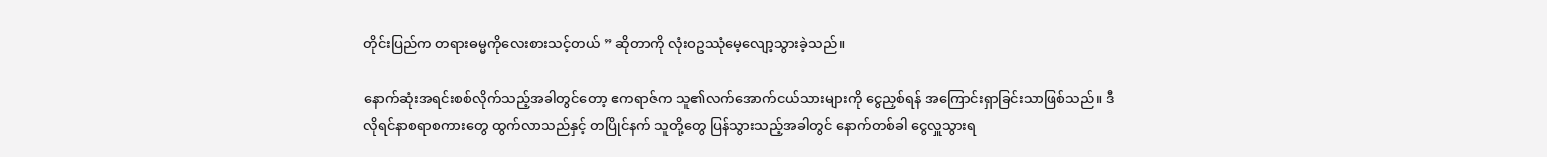တိုင်းပြည်က တရားဓမ္မကိုလေးစားသင့်တယ် ” ဆိုတာကို လုံးဝဥဿုံမေ့လျော့သွားခဲ့သည်။

နောက်ဆုံးအရင်းစစ်လိုက်သည့်အခါတွင်တော့ ဧကရာဇ်က သူ၏လက်အောက်ငယ်သားများကို ငွေညှစ်ရန် အကြောင်းရှာခြင်းသာဖြစ်သည်။ ဒီလိုရင်နာစရာစကားတွေ ထွက်လာသည်နှင့် တပြိုင်နက် သူတို့တွေ ပြန်သွားသည့်အခါတွင် နောက်တစ်ခါ ငွေလှူသွားရ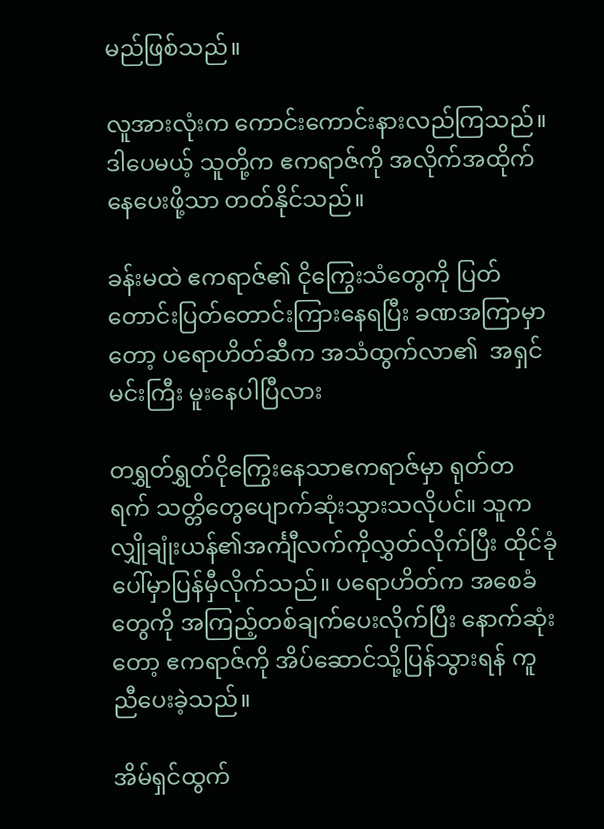မည်ဖြစ်သည်။

လူအားလုံးက ကောင်းကောင်းနားလည်ကြသည်။ ဒါပေမယ့် သူတို့က ဧကရာဇ်ကို အလိုက်အထိုက်နေပေးဖို့သာ တတ်နိုင်သည်။

ခန်းမထဲ ဧကရာဇ်၏ ငိုကြွေးသံတွေကို ပြတ်တောင်းပြတ်တောင်းကြားနေရပြီး ခဏအကြာမှာတော့ ပရောဟိတ်ဆီက အသံထွက်လာ၏  အရှင်မင်းကြီး မူးနေပါပြီလား

တရွှတ်ရွှတ်ငိုကြွေးနေသာဧကရာဇ်မှာ ရုတ်တရက် သတ္တိတွေပျောက်ဆုံးသွားသလိုပင်။ သူက လျှိုချုံးယန်၏အင်္ကျီလက်ကိုလွှတ်လိုက်ပြီး ထိုင်ခုံပေါ်မှာပြန်မှီလိုက်သည်။ ပရောဟိတ်က အစေခံတွေကို အကြည့်တစ်ချက်ပေးလိုက်ပြီး နောက်ဆုံးတော့ ဧကရာဇ်ကို အိပ်ဆောင်သို့ပြန်သွားရန် ကူညီပေးခဲ့သည်။

အိမ်ရှင်ထွက်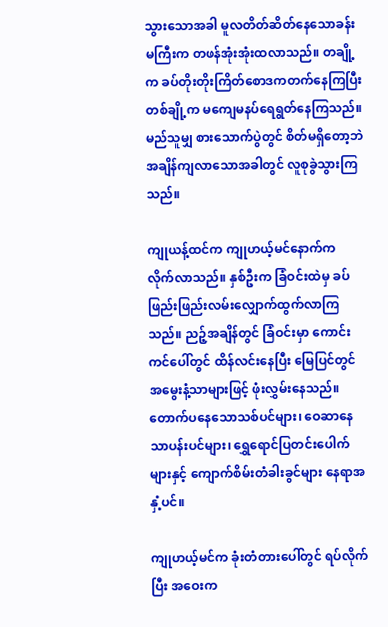သွားသောအခါ မူလတိတ်ဆိတ်နေသောခန်းမကြီးက တဖန်အုံးအုံးထလာသည်။ တချို့က ခပ်တိုးတိုးကြိတ်စောဒကတက်နေကြပြီး တစ်ချို့က မကျေမနပ်ရေရွတ်နေကြသည်။ မည်သူမျှ စားသောက်ပွဲတွင် စိတ်မရှိတော့ဘဲ အချိန်ကျလာသောအခါတွင် လူစုခွဲသွားကြသည်။

ကျုယန့်ထင်က ကျုဟယ့်မင်နောက်က လိုက်လာသည်။ နှစ်ဦးက ခြံဝင်းထဲမှ ခပ်ဖြည်းဖြည်းလမ်းလျှောက်ထွက်လာကြသည်။ ညဉ့်အချိန်တွင် ခြံဝင်းမှာ ကောင်းကင်ပေါ်တွင် ထိန်လင်းနေပြီး မြေပြင်တွင် အမွေးနံ့သာများဖြင့် ဖုံးလွှမ်းနေသည်။ တောက်ပနေသောသစ်ပင်များ၊ ဝေဆာနေသာပန်းပင်များ၊ ရွှေရောင်ပြတင်းပေါက်များနှင့် ကျောက်စိမ်းတံခါးခွင်များ နေရာအနှံ့ပင်။

ကျုဟယ့်မင်က ခုံးတံတားပေါ်တွင် ရပ်လိုက်ပြီး အဝေးက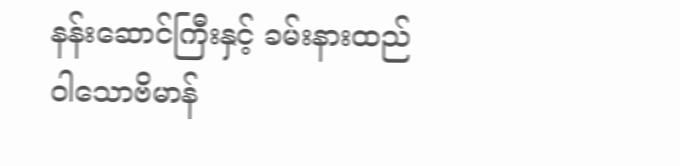နန်းဆောင်ကြီးနှင့် ခမ်းနားထည်ဝါသောဗိမာန်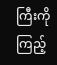ကြီးကို ကြည့်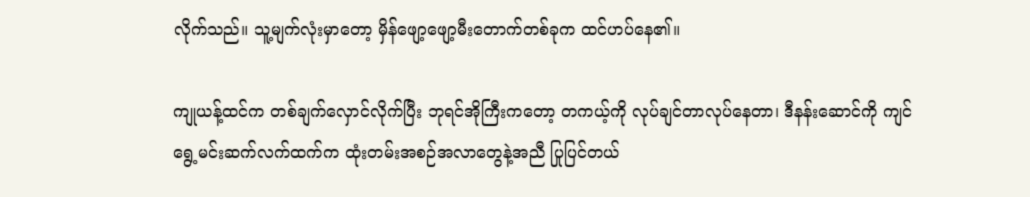လိုက်သည်။ သူ့မျက်လုံးမှာတော့ မှိန်ဖျော့ဖျော့မီးတောက်တစ်ခုက ထင်ဟပ်နေ၏။

ကျုယန့်ထင်က တစ်ချက်လှောင်လိုက်ပြီး ဘုရင်အိုကြီးကတော့ တကယ့်ကို လုပ်ချင်တာလုပ်နေတာ၊ ဒီနန်းဆောင်ကို ကျင်ရွေ့မင်းဆက်လက်ထက်က ထုံးတမ်းအစဉ်အလာတွေနဲ့အညီ ပြုပြင်တယ်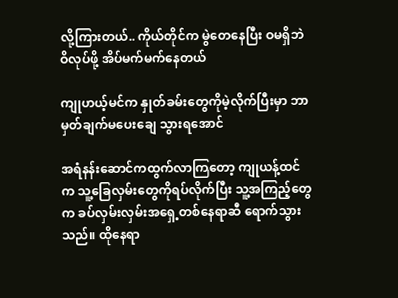လို့ကြားတယ်.. ကိုယ်တိုင်က မွဲတေနေပြီး ဝမရှိဘဲ ဝိလုပ်ဖို့ အိပ်မက်မက်နေတယ်

ကျုဟယ့်မင်က နှုတ်ခမ်းတွေကိုမဲ့လိုက်ပြီးမှာ ဘာမှတ်ချက်မပေးချေ သွားရအောင်

အရံနန်းဆောင်ကထွက်လာကြတော့ ကျုယန့်ထင်က သူ့ခြေလှမ်းတွေကိုရပ်လိုက်ပြီး သူ့အကြည့်တွေက ခပ်လှမ်းလှမ်းအရှေ့တစ်နေရာဆီ ရောက်သွားသည်။ ထိုနေရာ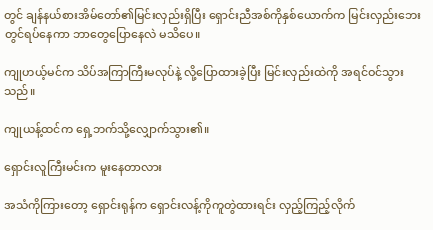တွင် ချန်နယ်စားအိမ်တော်၏မြင်းလှည်းရှိပြီး ရှောင်းညီအစ်ကိုနှစ်ယောက်က မြင်းလှည်းဘေးတွင်ရပ်နေကာ ဘာတွေပြောနေလဲ မသိပေ။

ကျုဟယ့်မင်က သိပ်အကြာကြီးမလုပ်နဲ့ လို့ပြောထားခဲ့ပြီး မြင်းလှည်းထဲကို အရင်ဝင်သွားသည်။

ကျုယန့်ထင်က ရှေ့ဘက်သို့လျှောက်သွား၏။

ရှောင်းလူကြီးမင်းက မူးနေတာလား

အသံကိုကြားတော့ ရှောင်းရုန်က ရှောင်းလန့်ကိုကူတွဲထားရင်း လှည့်ကြည့်လိုက်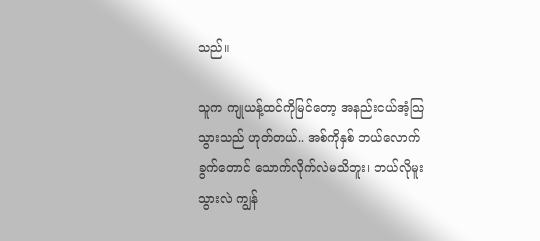သည်။

သူက ကျုယန့်ထင်ကိုမြင်တော့ အနည်းငယ်အံ့သြသွားသည် ဟုတ်တယ်.. အစ်ကိုနှစ် ဘယ်လောက်ခွက်တောင် သောက်လိုက်လဲမသိဘူး၊ ဘယ်လိုမူးသွားလဲ ကျွန်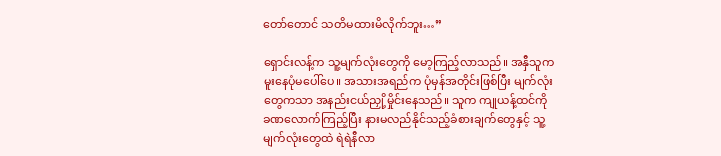တော်တောင် သတိမထားမိလိုက်ဘူး…”

ရှောင်းလန့်က သူ့မျက်လုံးတွေကို မော့ကြည့်လာသည်။ အနှီသူက မူးနေပုံမပေါ်ပေ။ အသားအရည်က ပုံမှန်အတိုင်းဖြစ်ပြီး မျက်လုံးတွေကသာ အနည်းငယ်ညှို့မှိုင်းနေသည်။ သူက ကျုယန့်ထင်ကို ခဏလောက်ကြည့်ပြီး နားမလည်နိုင်သည့်ခံစားချက်တွေနှင့် သူ့မျက်လုံးတွေထဲ ရဲရဲနီလာ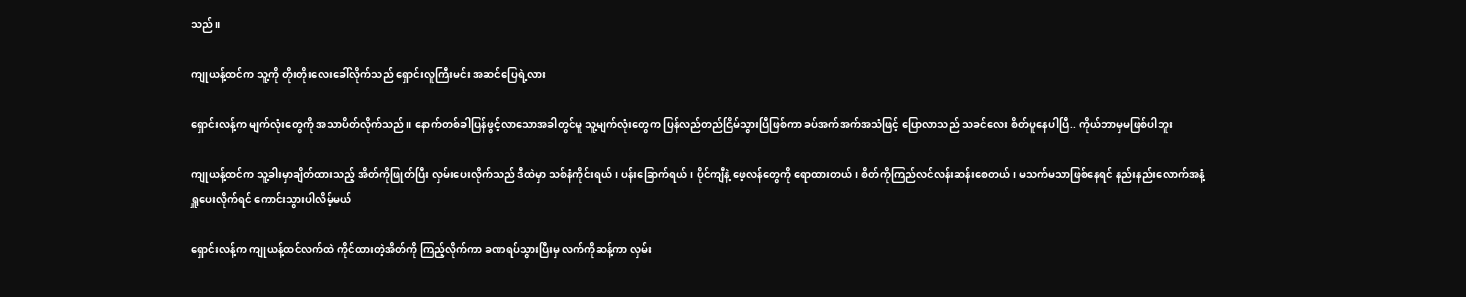သည်။

ကျုယန့်ထင်က သူ့ကို တိုးတိုးလေးခေါ်လိုက်သည် ရှောင်းလူကြီးမင်း အဆင်ပြေရဲ့လား

ရှောင်းလန့်က မျက်လုံးတွေကို အသာပိတ်လိုက်သည်။ နောက်တစ်ခါပြန်ဖွင့်လာသောအခါတွင်မူ သူ့မျက်လုံးတွေက ပြန်လည်တည်ငြိမ်သွားပြီဖြစ်ကာ ခပ်အက်အက်အသံဖြင့် ပြောလာသည် သခင်လေး စိတ်ပူနေပါပြီ.. ကိုယ်ဘာမှမဖြစ်ပါဘူး

ကျုယန့်ထင်က သူ့ခါးမှာချိတ်ထားသည့် အိတ်ကိုဖြုတ်ပြီး လှမ်းပေးလိုက်သည် ဒီထဲမှာ သစ်နံကိုင်းရယ်၊ ပန်းခြောက်ရယ်၊ ပိုင်ကျီနဲ့ ဖေ့လန်တွေကို ရောထားတယ်၊ စိတ်ကိုကြည်လင်လန်းဆန်းစေတယ်၊ မသက်မသာဖြစ်နေရင် နည်းနည်းလောက်အနံ့ရှူပေးလိုက်ရင် ကောင်းသွားပါလိမ့်မယ်

ရှောင်းလန့်က ကျုယန့်ထင်လက်ထဲ ကိုင်ထားတဲ့အိတ်ကို ကြည့်လိုက်ကာ ခဏရပ်သွားပြီးမှ လက်ကိုဆန့်ကာ လှမ်း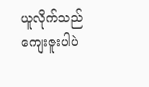ယူလိုက်သည် ကျေးဇူးပါပဲ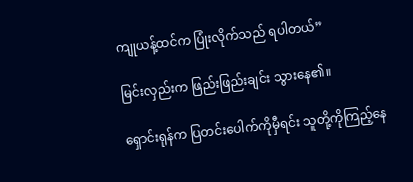ကျုယန့်ထင်က ပြုံးလိုက်သည် ရပါတယ်”

မြင်းလှည်းက ဖြည်းဖြည်းချင်း သွားနေ၏။

ရှောင်းရုန်က ပြတင်းပေါက်ကိုမှီရင်း သူတို့ကိုကြည့်နေ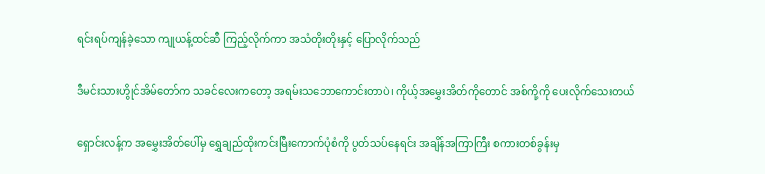ရင်းရပ်ကျန်ခဲ့သော ကျုယန့်ထင်ဆီ ကြည့်လိုက်ကာ အသံတိုးတိုးနှင့် ပြောလိုက်သည်

ဒီမင်းသားဟွိုင်အိမ်တော်က သခင်လေးကတော့ အရမ်းသဘောကောင်းတာပဲ၊ ကိုယ့်အမွှေးအိတ်ကိုတောင် အစ်ကို့ကို ပေးလိုက်သေးတယ်

ရှောင်းလန့်က အမွှေးအိတ်ပေါ်မှ ရွှေချည်ထိုးကင်းမြီးကောက်ပုံစံကို ပွတ်သပ်နေရင်း အချိန်အကြာကြီး စကားတစ်ခွန်းမှ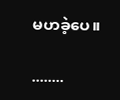မဟခဲ့ပေ။

........